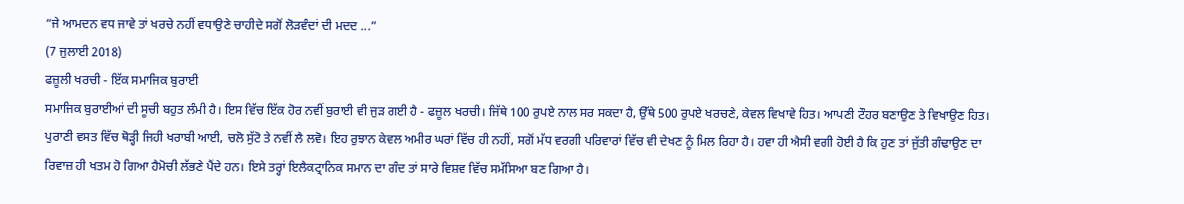“ਜੇ ਆਮਦਨ ਵਧ ਜਾਵੇ ਤਾਂ ਖਰਚੇ ਨਹੀਂ ਵਧਾਉਣੇ ਚਾਹੀਦੇ ਸਗੋਂ ਲੋੜਵੰਦਾਂ ਦੀ ਮਦਦ ...”
(7 ਜੁਲਾਈ 2018)
ਫਜ਼ੂਲੀ ਖਰਚੀ - ਇੱਕ ਸਮਾਜਿਕ ਬੁਰਾਈ
ਸਮਾਜਿਕ ਬੁਰਾਈਆਂ ਦੀ ਸੂਚੀ ਬਹੁਤ ਲੰਮੀ ਹੈ। ਇਸ ਵਿੱਚ ਇੱਕ ਹੋਰ ਨਵੀਂ ਬੁਰਾਈ ਵੀ ਜੁੜ ਗਈ ਹੈ - ਫਜ਼ੂਲ ਖਰਚੀ। ਜਿੱਥੇ 100 ਰੁਪਏ ਨਾਲ ਸਰ ਸਕਦਾ ਹੈ, ਉੱਥੇ 500 ਰੁਪਏ ਖਰਚਣੇ, ਕੇਵਲ ਵਿਖਾਵੇ ਹਿਤ। ਆਪਣੀ ਟੌਹਰ ਬਣਾਉਣ ਤੇ ਵਿਖਾਉਣ ਹਿਤ।
ਪੁਰਾਣੀ ਵਸਤ ਵਿੱਚ ਥੋੜ੍ਹੀ ਜਿਹੀ ਖਰਾਬੀ ਆਈ, ਚਲੋ ਸੁੱਟੋ ਤੇ ਨਵੀਂ ਲੈ ਲਵੋ। ਇਹ ਰੁਝਾਨ ਕੇਵਲ ਅਮੀਰ ਘਰਾਂ ਵਿੱਚ ਹੀ ਨਹੀਂ, ਸਗੋਂ ਮੱਧ ਵਰਗੀ ਪਰਿਵਾਰਾਂ ਵਿੱਚ ਵੀ ਦੇਖਣ ਨੂੰ ਮਿਲ ਰਿਹਾ ਹੈ। ਹਵਾ ਹੀ ਐਸੀ ਵਗੀ ਹੋਈ ਹੈ ਕਿ ਹੁਣ ਤਾਂ ਜੁੱਤੀ ਗੰਢਾਉਣ ਦਾ ਰਿਵਾਜ਼ ਹੀ ਖਤਮ ਹੋ ਗਿਆ ਹੈਮੋਚੀ ਲੱਭਣੇ ਪੈਂਦੇ ਹਨ। ਇਸੇ ਤਰ੍ਹਾਂ ਇਲੈਕਟ੍ਰਾਨਿਕ ਸਮਾਨ ਦਾ ਗੰਦ ਤਾਂ ਸਾਰੇ ਵਿਸ਼ਵ ਵਿੱਚ ਸਮੱਸਿਆ ਬਣ ਗਿਆ ਹੈ।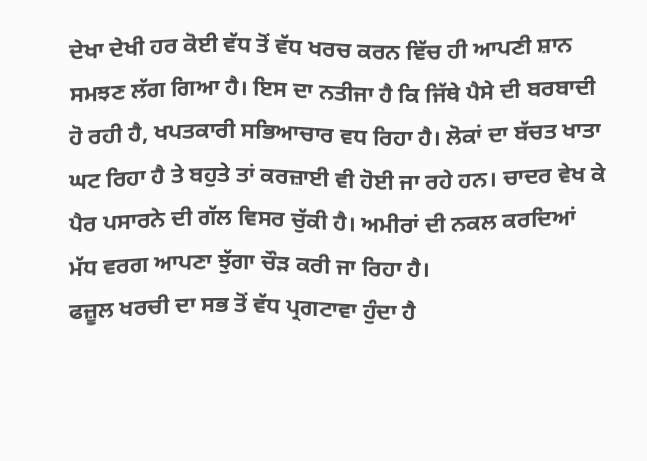ਦੇਖਾ ਦੇਖੀ ਹਰ ਕੋਈ ਵੱਧ ਤੋਂ ਵੱਧ ਖਰਚ ਕਰਨ ਵਿੱਚ ਹੀ ਆਪਣੀ ਸ਼ਾਨ ਸਮਝਣ ਲੱਗ ਗਿਆ ਹੈ। ਇਸ ਦਾ ਨਤੀਜਾ ਹੈ ਕਿ ਜਿੱਥੇ ਪੈਸੇ ਦੀ ਬਰਬਾਦੀ ਹੋ ਰਹੀ ਹੈ, ਖਪਤਕਾਰੀ ਸਭਿਆਚਾਰ ਵਧ ਰਿਹਾ ਹੈ। ਲੋਕਾਂ ਦਾ ਬੱਚਤ ਖਾਤਾ ਘਟ ਰਿਹਾ ਹੈ ਤੇ ਬਹੁਤੇ ਤਾਂ ਕਰਜ਼ਾਈ ਵੀ ਹੋਈ ਜਾ ਰਹੇ ਹਨ। ਚਾਦਰ ਵੇਖ ਕੇ ਪੈਰ ਪਸਾਰਨੇ ਦੀ ਗੱਲ ਵਿਸਰ ਚੁੱਕੀ ਹੈ। ਅਮੀਰਾਂ ਦੀ ਨਕਲ ਕਰਦਿਆਂ ਮੱਧ ਵਰਗ ਆਪਣਾ ਝੁੱਗਾ ਚੌੜ ਕਰੀ ਜਾ ਰਿਹਾ ਹੈ।
ਫਜ਼ੂਲ ਖਰਚੀ ਦਾ ਸਭ ਤੋਂ ਵੱਧ ਪ੍ਰਗਟਾਵਾ ਹੁੰਦਾ ਹੈ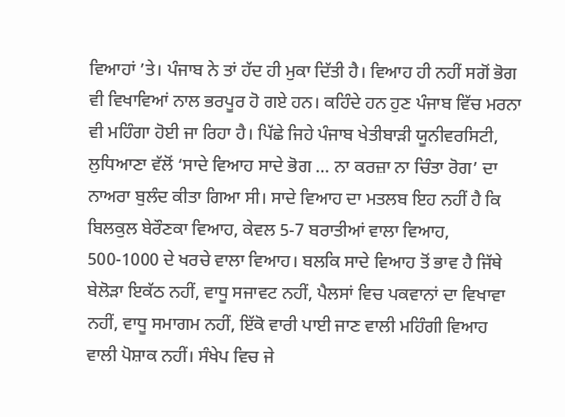ਵਿਆਹਾਂ ’ਤੇ। ਪੰਜਾਬ ਨੇ ਤਾਂ ਹੱਦ ਹੀ ਮੁਕਾ ਦਿੱਤੀ ਹੈ। ਵਿਆਹ ਹੀ ਨਹੀਂ ਸਗੋਂ ਭੋਗ ਵੀ ਵਿਖਾਵਿਆਂ ਨਾਲ ਭਰਪੂਰ ਹੋ ਗਏ ਹਨ। ਕਹਿੰਦੇ ਹਨ ਹੁਣ ਪੰਜਾਬ ਵਿੱਚ ਮਰਨਾ ਵੀ ਮਹਿੰਗਾ ਹੋਈ ਜਾ ਰਿਹਾ ਹੈ। ਪਿੱਛੇ ਜਿਹੇ ਪੰਜਾਬ ਖੇਤੀਬਾੜੀ ਯੂਨੀਵਰਸਿਟੀ, ਲੁਧਿਆਣਾ ਵੱਲੋਂ ‘ਸਾਦੇ ਵਿਆਹ ਸਾਦੇ ਭੋਗ … ਨਾ ਕਰਜ਼ਾ ਨਾ ਚਿੰਤਾ ਰੋਗ’ ਦਾ ਨਾਅਰਾ ਬੁਲੰਦ ਕੀਤਾ ਗਿਆ ਸੀ। ਸਾਦੇ ਵਿਆਹ ਦਾ ਮਤਲਬ ਇਹ ਨਹੀਂ ਹੈ ਕਿ ਬਿਲਕੁਲ ਬੇਰੌਣਕਾ ਵਿਆਹ, ਕੇਵਲ 5-7 ਬਰਾਤੀਆਂ ਵਾਲਾ ਵਿਆਹ, 500-1000 ਦੇ ਖਰਚੇ ਵਾਲਾ ਵਿਆਹ। ਬਲਕਿ ਸਾਦੇ ਵਿਆਹ ਤੋਂ ਭਾਵ ਹੈ ਜਿੱਥੇ ਬੇਲੋੜਾ ਇਕੱਠ ਨਹੀਂ, ਵਾਧੂ ਸਜਾਵਟ ਨਹੀਂ, ਪੈਲਸਾਂ ਵਿਚ ਪਕਵਾਨਾਂ ਦਾ ਵਿਖਾਵਾ ਨਹੀਂ, ਵਾਧੂ ਸਮਾਗਮ ਨਹੀਂ, ਇੱਕੋ ਵਾਰੀ ਪਾਈ ਜਾਣ ਵਾਲੀ ਮਹਿੰਗੀ ਵਿਆਹ ਵਾਲੀ ਪੋਸ਼ਾਕ ਨਹੀਂ। ਸੰਖੇਪ ਵਿਚ ਜੇ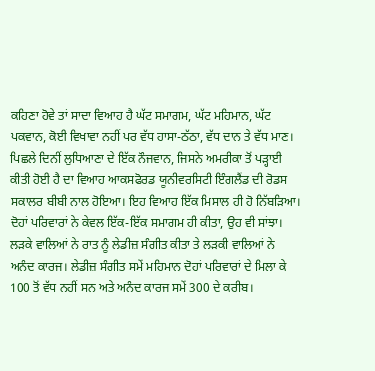ਕਹਿਣਾ ਹੋਵੇ ਤਾਂ ਸਾਦਾ ਵਿਆਹ ਹੈ ਘੱਟ ਸਮਾਗਮ, ਘੱਟ ਮਹਿਮਾਨ, ਘੱਟ ਪਕਵਾਨ, ਕੋਈ ਵਿਖਾਵਾ ਨਹੀਂ ਪਰ ਵੱਧ ਹਾਸਾ-ਠੱਠਾ, ਵੱਧ ਦਾਨ ਤੇ ਵੱਧ ਮਾਣ।
ਪਿਛਲੇ ਦਿਨੀਂ ਲੁਧਿਆਣਾ ਦੇ ਇੱਕ ਨੌਜਵਾਨ, ਜਿਸਨੇ ਅਮਰੀਕਾ ਤੋਂ ਪੜ੍ਹਾਈ ਕੀਤੀ ਹੋਈ ਹੈ ਦਾ ਵਿਆਹ ਆਕਸਫੋਰਡ ਯੂਨੀਵਰਸਿਟੀ ਇੰਗਲੈਂਡ ਦੀ ਰੋਡਸ ਸਕਾਲਰ ਬੀਬੀ ਨਾਲ ਹੋਇਆ। ਇਹ ਵਿਆਹ ਇੱਕ ਮਿਸਾਲ ਹੀ ਹੋ ਨਿੱਬੜਿਆ। ਦੋਹਾਂ ਪਰਿਵਾਰਾਂ ਨੇ ਕੇਵਲ ਇੱਕ-ਇੱਕ ਸਮਾਗਮ ਹੀ ਕੀਤਾ, ਉਹ ਵੀ ਸਾਂਝਾ। ਲੜਕੇ ਵਾਲਿਆਂ ਨੇ ਰਾਤ ਨੂੰ ਲੇਡੀਜ਼ ਸੰਗੀਤ ਕੀਤਾ ਤੇ ਲੜਕੀ ਵਾਲਿਆਂ ਨੇ ਅਨੰਦ ਕਾਰਜ। ਲੇਡੀਜ਼ ਸੰਗੀਤ ਸਮੇਂ ਮਹਿਮਾਨ ਦੋਹਾਂ ਪਰਿਵਾਰਾਂ ਦੇ ਮਿਲਾ ਕੇ 100 ਤੋਂ ਵੱਧ ਨਹੀਂ ਸਨ ਅਤੇ ਅਨੰਦ ਕਾਰਜ ਸਮੇਂ 300 ਦੇ ਕਰੀਬ।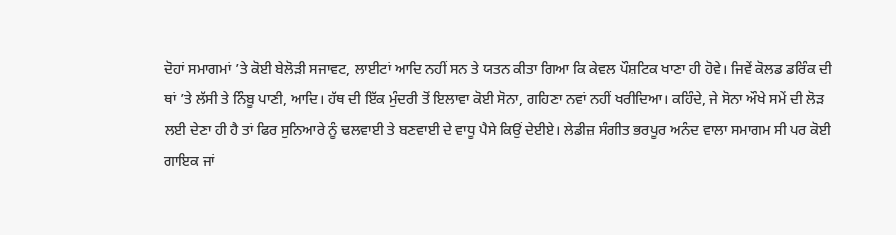ਦੋਹਾਂ ਸਮਾਗਮਾਂ ’ਤੇ ਕੋਈ ਬੇਲੋੜੀ ਸਜਾਵਟ, ਲਾਈਟਾਂ ਆਦਿ ਨਹੀਂ ਸਨ ਤੇ ਯਤਨ ਕੀਤਾ ਗਿਆ ਕਿ ਕੇਵਲ ਪੌਸ਼ਟਿਕ ਖਾਣਾ ਹੀ ਹੋਵੇ। ਜਿਵੇਂ ਕੋਲਡ ਡਰਿੰਕ ਦੀ ਥਾਂ ’ਤੇ ਲੱਸੀ ਤੇ ਨਿੰਬੂ ਪਾਣੀ, ਆਦਿ। ਹੱਥ ਦੀ ਇੱਕ ਮੁੰਦਰੀ ਤੋਂ ਇਲਾਵਾ ਕੋਈ ਸੋਨਾ, ਗਹਿਣਾ ਨਵਾਂ ਨਹੀਂ ਖਰੀਦਿਆ। ਕਹਿੰਦੇ, ਜੇ ਸੋਨਾ ਔਖੇ ਸਮੇਂ ਦੀ ਲੋੜ ਲਈ ਦੇਣਾ ਹੀ ਹੈ ਤਾਂ ਫਿਰ ਸੁਨਿਆਰੇ ਨੂੰ ਢਲਵਾਈ ਤੇ ਬਣਵਾਈ ਦੇ ਵਾਧੂ ਪੈਸੇ ਕਿਉਂ ਦੇਈਏ। ਲੇਡੀਜ਼ ਸੰਗੀਤ ਭਰਪੂਰ ਅਨੰਦ ਵਾਲਾ ਸਮਾਗਮ ਸੀ ਪਰ ਕੋਈ ਗਾਇਕ ਜਾਂ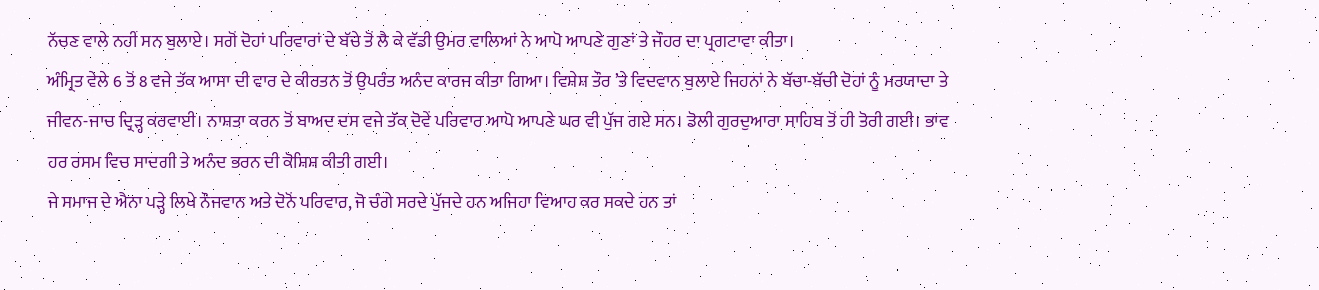ਨੱਚਣ ਵਾਲੇ ਨਹੀਂ ਸਨ ਬੁਲਾਏ। ਸਗੋਂ ਦੋਹਾਂ ਪਰਿਵਾਰਾਂ ਦੇ ਬੱਚੇ ਤੋਂ ਲੈ ਕੇ ਵੱਡੀ ਉਮਰ ਵਾਲਿਆਂ ਨੇ ਆਪੋ ਆਪਣੇ ਗੁਣਾਂ ਤੇ ਜੌਹਰ ਦਾ ਪ੍ਰਗਟਾਵਾ ਕੀਤਾ।
ਅੰਮ੍ਰਿਤ ਵੇਲੇ 6 ਤੋਂ 8 ਵਜੇ ਤੱਕ ਆਸਾ ਦੀ ਵਾਰ ਦੇ ਕੀਰਤਨ ਤੋਂ ਉਪਰੰਤ ਅਨੰਦ ਕਾਰਜ ਕੀਤਾ ਗਿਆ। ਵਿਸ਼ੇਸ਼ ਤੌਰ ’ਤੇ ਵਿਦਵਾਨ ਬੁਲਾਏ ਜਿਹਨਾਂ ਨੇ ਬੱਚਾ-ਬੱਚੀ ਦੋਹਾਂ ਨੂੰ ਮਰਯਾਦਾ ਤੇ ਜੀਵਨ-ਜਾਚ ਦ੍ਰਿੜ੍ਹ ਕਰਵਾਈ। ਨਾਸ਼ਤਾ ਕਰਨ ਤੋਂ ਬਾਅਦ ਦਸ ਵਜੇ ਤੱਕ ਦੋਵੇਂ ਪਰਿਵਾਰ ਆਪੋ ਆਪਣੇ ਘਰ ਵੀ ਪੁੱਜ ਗਏ ਸਨ। ਡੋਲੀ ਗੁਰਦੁਆਰਾ ਸਾਹਿਬ ਤੋਂ ਹੀ ਤੋਰੀ ਗਈ। ਭਾਵ ਹਰ ਰਸਮ ਵਿਚ ਸਾਦਗੀ ਤੇ ਅਨੰਦ ਭਰਨ ਦੀ ਕੋਸ਼ਿਸ਼ ਕੀਤੀ ਗਈ।
ਜੇ ਸਮਾਜ ਦੇ ਐਨਾ ਪੜ੍ਹੇ ਲਿਖੇ ਨੌਜਵਾਨ ਅਤੇ ਦੋਨੋਂ ਪਰਿਵਾਰ, ਜੋ ਚੰਗੇ ਸਰਦੇ ਪੁੱਜਦੇ ਹਨ ਅਜਿਹਾ ਵਿਆਹ ਕਰ ਸਕਦੇ ਹਨ ਤਾਂ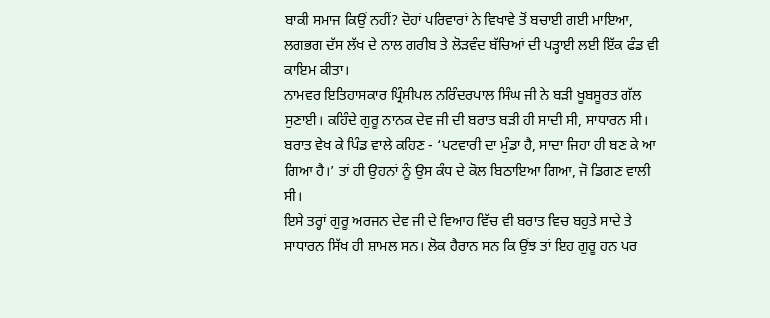ਬਾਕੀ ਸਮਾਜ ਕਿਉਂ ਨਹੀਂ? ਦੋਹਾਂ ਪਰਿਵਾਰਾਂ ਨੇ ਵਿਖਾਵੇ ਤੋਂ ਬਚਾਈ ਗਈ ਮਾਇਆ, ਲਗਭਗ ਦੱਸ ਲੱਖ ਦੇ ਨਾਲ ਗਰੀਬ ਤੇ ਲੋੜਵੰਦ ਬੱਚਿਆਂ ਦੀ ਪੜ੍ਹਾਈ ਲਈ ਇੱਕ ਫੰਡ ਵੀ ਕਾਇਮ ਕੀਤਾ।
ਨਾਮਵਰ ਇਤਿਹਾਸਕਾਰ ਪ੍ਰਿੰਸੀਪਲ ਨਰਿੰਦਰਪਾਲ ਸਿੰਘ ਜੀ ਨੇ ਬੜੀ ਖੂਬਸੂਰਤ ਗੱਲ ਸੁਣਾਈ। ਕਹਿੰਦੇ ਗੁਰੂ ਨਾਨਕ ਦੇਵ ਜੀ ਦੀ ਬਰਾਤ ਬੜੀ ਹੀ ਸਾਦੀ ਸੀ, ਸਾਧਾਰਨ ਸੀ। ਬਰਾਤ ਵੇਖ ਕੇ ਪਿੰਡ ਵਾਲੇ ਕਹਿਣ - ‘ਪਟਵਾਰੀ ਦਾ ਮੁੰਡਾ ਹੈ, ਸਾਦਾ ਜਿਹਾ ਹੀ ਬਣ ਕੇ ਆ ਗਿਆ ਹੈ।’ ਤਾਂ ਹੀ ਉਹਨਾਂ ਨੂੰ ਉਸ ਕੰਧ ਦੇ ਕੋਲ ਬਿਠਾਇਆ ਗਿਆ, ਜੋ ਡਿਗਣ ਵਾਲੀ ਸੀ।
ਇਸੇ ਤਰ੍ਹਾਂ ਗੁਰੂ ਅਰਜਨ ਦੇਵ ਜੀ ਦੇ ਵਿਆਹ ਵਿੱਚ ਵੀ ਬਰਾਤ ਵਿਚ ਬਹੁਤੇ ਸਾਦੇ ਤੇ ਸਾਧਾਰਨ ਸਿੱਖ ਹੀ ਸ਼ਾਮਲ ਸਨ। ਲੋਕ ਹੈਰਾਨ ਸਨ ਕਿ ਉਂਝ ਤਾਂ ਇਹ ਗੁਰੂ ਹਨ ਪਰ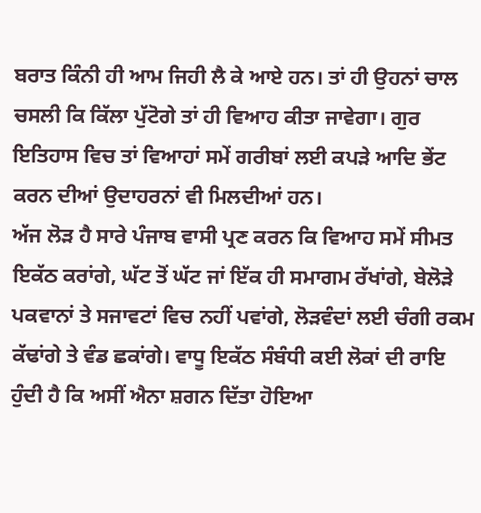ਬਰਾਤ ਕਿੰਨੀ ਹੀ ਆਮ ਜਿਹੀ ਲੈ ਕੇ ਆਏ ਹਨ। ਤਾਂ ਹੀ ਉਹਨਾਂ ਚਾਲ ਚਸਲੀ ਕਿ ਕਿੱਲਾ ਪੁੱਟੋਗੇ ਤਾਂ ਹੀ ਵਿਆਹ ਕੀਤਾ ਜਾਵੇਗਾ। ਗੁਰ ਇਤਿਹਾਸ ਵਿਚ ਤਾਂ ਵਿਆਹਾਂ ਸਮੇਂ ਗਰੀਬਾਂ ਲਈ ਕਪੜੇ ਆਦਿ ਭੇਂਟ ਕਰਨ ਦੀਆਂ ਉਦਾਹਰਨਾਂ ਵੀ ਮਿਲਦੀਆਂ ਹਨ।
ਅੱਜ ਲੋੜ ਹੈ ਸਾਰੇ ਪੰਜਾਬ ਵਾਸੀ ਪ੍ਰਣ ਕਰਨ ਕਿ ਵਿਆਹ ਸਮੇਂ ਸੀਮਤ ਇਕੱਠ ਕਰਾਂਗੇ, ਘੱਟ ਤੋਂ ਘੱਟ ਜਾਂ ਇੱਕ ਹੀ ਸਮਾਗਮ ਰੱਖਾਂਗੇ, ਬੇਲੋੜੇ ਪਕਵਾਨਾਂ ਤੇ ਸਜਾਵਟਾਂ ਵਿਚ ਨਹੀਂ ਪਵਾਂਗੇ, ਲੋੜਵੰਦਾਂ ਲਈ ਚੰਗੀ ਰਕਮ ਕੱਢਾਂਗੇ ਤੇ ਵੰਡ ਛਕਾਂਗੇ। ਵਾਧੂ ਇਕੱਠ ਸੰਬੰਧੀ ਕਈ ਲੋਕਾਂ ਦੀ ਰਾਇ ਹੁੰਦੀ ਹੈ ਕਿ ਅਸੀਂ ਐਨਾ ਸ਼ਗਨ ਦਿੱਤਾ ਹੋਇਆ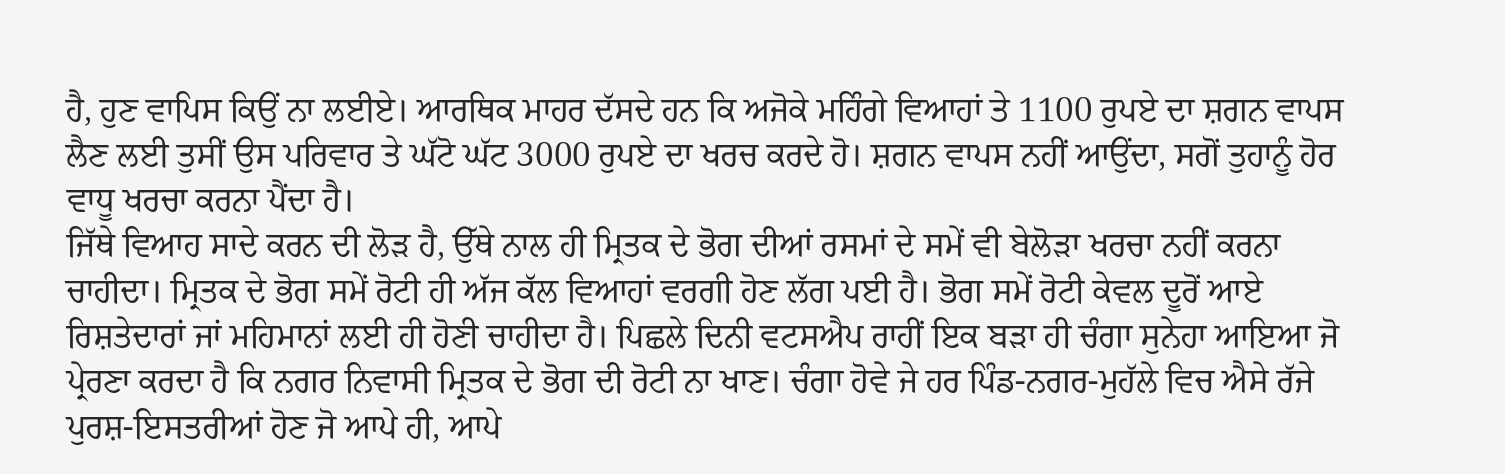ਹੈ, ਹੁਣ ਵਾਪਿਸ ਕਿਉਂ ਨਾ ਲਈਏ। ਆਰਥਿਕ ਮਾਹਰ ਦੱਸਦੇ ਹਨ ਕਿ ਅਜੋਕੇ ਮਹਿੰਗੇ ਵਿਆਹਾਂ ਤੇ 1100 ਰੁਪਏ ਦਾ ਸ਼ਗਨ ਵਾਪਸ ਲੈਣ ਲਈ ਤੁਸੀਂ ਉਸ ਪਰਿਵਾਰ ਤੇ ਘੱਟੋ ਘੱਟ 3000 ਰੁਪਏ ਦਾ ਖਰਚ ਕਰਦੇ ਹੋ। ਸ਼ਗਨ ਵਾਪਸ ਨਹੀਂ ਆਉਂਦਾ, ਸਗੋਂ ਤੁਹਾਨੂੰ ਹੋਰ ਵਾਧੂ ਖਰਚਾ ਕਰਨਾ ਪੈਂਦਾ ਹੈ।
ਜਿੱਥੇ ਵਿਆਹ ਸਾਦੇ ਕਰਨ ਦੀ ਲੋੜ ਹੈ, ਉੱਥੇ ਨਾਲ ਹੀ ਮ੍ਰਿਤਕ ਦੇ ਭੋਗ ਦੀਆਂ ਰਸਮਾਂ ਦੇ ਸਮੇਂ ਵੀ ਬੇਲੋੜਾ ਖਰਚਾ ਨਹੀਂ ਕਰਨਾ ਚਾਹੀਦਾ। ਮ੍ਰਿਤਕ ਦੇ ਭੋਗ ਸਮੇਂ ਰੋਟੀ ਹੀ ਅੱਜ ਕੱਲ ਵਿਆਹਾਂ ਵਰਗੀ ਹੋਣ ਲੱਗ ਪਈ ਹੈ। ਭੋਗ ਸਮੇਂ ਰੋਟੀ ਕੇਵਲ ਦੂਰੋਂ ਆਏ ਰਿਸ਼ਤੇਦਾਰਾਂ ਜਾਂ ਮਹਿਮਾਨਾਂ ਲਈ ਹੀ ਹੋਣੀ ਚਾਹੀਦਾ ਹੈ। ਪਿਛਲੇ ਦਿਨੀ ਵਟਸਐਪ ਰਾਹੀਂ ਇਕ ਬੜਾ ਹੀ ਚੰਗਾ ਸੁਨੇਹਾ ਆਇਆ ਜੋ ਪ੍ਰੇਰਣਾ ਕਰਦਾ ਹੈ ਕਿ ਨਗਰ ਨਿਵਾਸੀ ਮ੍ਰਿਤਕ ਦੇ ਭੋਗ ਦੀ ਰੋਟੀ ਨਾ ਖਾਣ। ਚੰਗਾ ਹੋਵੇ ਜੇ ਹਰ ਪਿੰਡ-ਨਗਰ-ਮੁਹੱਲੇ ਵਿਚ ਐਸੇ ਰੱਜੇ ਪੁਰਸ਼-ਇਸਤਰੀਆਂ ਹੋਣ ਜੋ ਆਪੇ ਹੀ, ਆਪੇ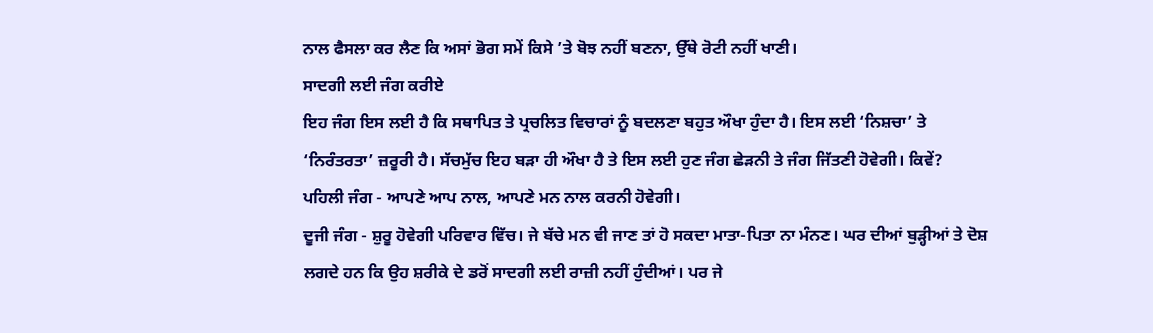ਨਾਲ ਫੈਸਲਾ ਕਰ ਲੈਣ ਕਿ ਅਸਾਂ ਭੋਗ ਸਮੇਂ ਕਿਸੇ ’ਤੇ ਬੋਝ ਨਹੀਂ ਬਣਨਾ, ਉੱਥੇ ਰੋਟੀ ਨਹੀਂ ਖਾਣੀ।
ਸਾਦਗੀ ਲਈ ਜੰਗ ਕਰੀਏ
ਇਹ ਜੰਗ ਇਸ ਲਈ ਹੈ ਕਿ ਸਥਾਪਿਤ ਤੇ ਪ੍ਰਚਲਿਤ ਵਿਚਾਰਾਂ ਨੂੰ ਬਦਲਣਾ ਬਹੁਤ ਔਖਾ ਹੁੰਦਾ ਹੈ। ਇਸ ਲਈ ‘ਨਿਸ਼ਚਾ’ ਤੇ ‘ਨਿਰੰਤਰਤਾ’ ਜ਼ਰੂਰੀ ਹੈ। ਸੱਚਮੁੱਚ ਇਹ ਬੜਾ ਹੀ ਔਖਾ ਹੈ ਤੇ ਇਸ ਲਈ ਹੁਣ ਜੰਗ ਛੇੜਨੀ ਤੇ ਜੰਗ ਜਿੱਤਣੀ ਹੋਵੇਗੀ। ਕਿਵੇਂ?
ਪਹਿਲੀ ਜੰਗ - ਆਪਣੇ ਆਪ ਨਾਲ, ਆਪਣੇ ਮਨ ਨਾਲ ਕਰਨੀ ਹੋਵੇਗੀ।
ਦੂਜੀ ਜੰਗ - ਸ਼ੁਰੂ ਹੋਵੇਗੀ ਪਰਿਵਾਰ ਵਿੱਚ। ਜੇ ਬੱਚੇ ਮਨ ਵੀ ਜਾਣ ਤਾਂ ਹੋ ਸਕਦਾ ਮਾਤਾ-ਪਿਤਾ ਨਾ ਮੰਨਣ। ਘਰ ਦੀਆਂ ਬੁੜ੍ਹੀਆਂ ਤੇ ਦੋਸ਼ ਲਗਦੇ ਹਨ ਕਿ ਉਹ ਸ਼ਰੀਕੇ ਦੇ ਡਰੋਂ ਸਾਦਗੀ ਲਈ ਰਾਜ਼ੀ ਨਹੀਂ ਹੁੰਦੀਆਂ। ਪਰ ਜੇ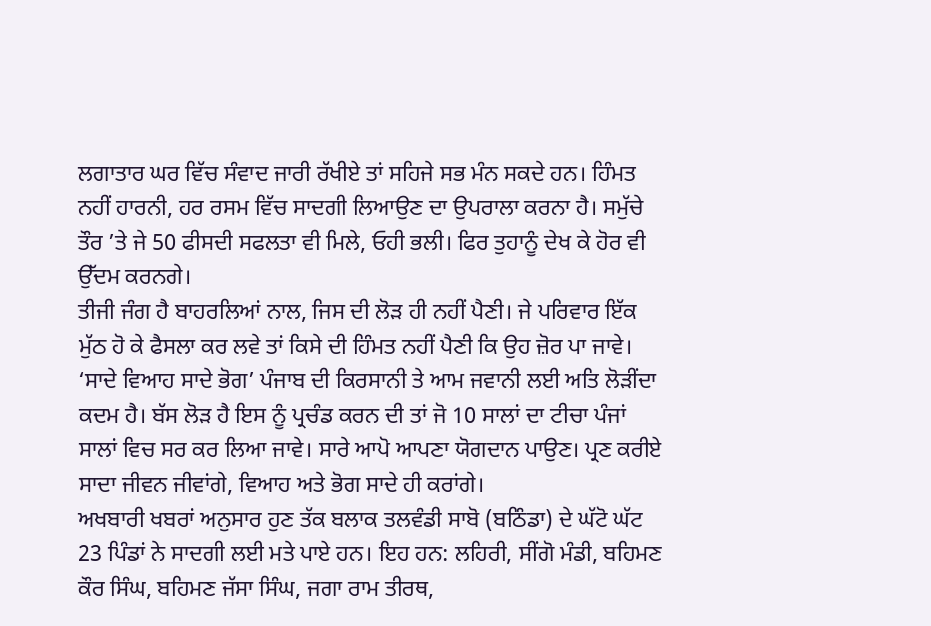ਲਗਾਤਾਰ ਘਰ ਵਿੱਚ ਸੰਵਾਦ ਜਾਰੀ ਰੱਖੀਏ ਤਾਂ ਸਹਿਜੇ ਸਭ ਮੰਨ ਸਕਦੇ ਹਨ। ਹਿੰਮਤ ਨਹੀਂ ਹਾਰਨੀ, ਹਰ ਰਸਮ ਵਿੱਚ ਸਾਦਗੀ ਲਿਆਉਣ ਦਾ ਉਪਰਾਲਾ ਕਰਨਾ ਹੈ। ਸਮੁੱਚੇ ਤੌਰ ’ਤੇ ਜੇ 50 ਫੀਸਦੀ ਸਫਲਤਾ ਵੀ ਮਿਲੇ, ਓਹੀ ਭਲੀ। ਫਿਰ ਤੁਹਾਨੂੰ ਦੇਖ ਕੇ ਹੋਰ ਵੀ ਉੱਦਮ ਕਰਨਗੇ।
ਤੀਜੀ ਜੰਗ ਹੈ ਬਾਹਰਲਿਆਂ ਨਾਲ, ਜਿਸ ਦੀ ਲੋੜ ਹੀ ਨਹੀਂ ਪੈਣੀ। ਜੇ ਪਰਿਵਾਰ ਇੱਕ ਮੁੱਠ ਹੋ ਕੇ ਫੈਸਲਾ ਕਰ ਲਵੇ ਤਾਂ ਕਿਸੇ ਦੀ ਹਿੰਮਤ ਨਹੀਂ ਪੈਣੀ ਕਿ ਉਹ ਜ਼ੋਰ ਪਾ ਜਾਵੇ।
‘ਸਾਦੇ ਵਿਆਹ ਸਾਦੇ ਭੋਗ’ ਪੰਜਾਬ ਦੀ ਕਿਰਸਾਨੀ ਤੇ ਆਮ ਜਵਾਨੀ ਲਈ ਅਤਿ ਲੋੜੀਂਦਾ ਕਦਮ ਹੈ। ਬੱਸ ਲੋੜ ਹੈ ਇਸ ਨੂੰ ਪ੍ਰਚੰਡ ਕਰਨ ਦੀ ਤਾਂ ਜੋ 10 ਸਾਲਾਂ ਦਾ ਟੀਚਾ ਪੰਜਾਂ ਸਾਲਾਂ ਵਿਚ ਸਰ ਕਰ ਲਿਆ ਜਾਵੇ। ਸਾਰੇ ਆਪੋ ਆਪਣਾ ਯੋਗਦਾਨ ਪਾਉਣ। ਪ੍ਰਣ ਕਰੀਏ ਸਾਦਾ ਜੀਵਨ ਜੀਵਾਂਗੇ, ਵਿਆਹ ਅਤੇ ਭੋਗ ਸਾਦੇ ਹੀ ਕਰਾਂਗੇ।
ਅਖਬਾਰੀ ਖਬਰਾਂ ਅਨੁਸਾਰ ਹੁਣ ਤੱਕ ਬਲਾਕ ਤਲਵੰਡੀ ਸਾਬੋ (ਬਠਿੰਡਾ) ਦੇ ਘੱਟੋ ਘੱਟ 23 ਪਿੰਡਾਂ ਨੇ ਸਾਦਗੀ ਲਈ ਮਤੇ ਪਾਏ ਹਨ। ਇਹ ਹਨ: ਲਹਿਰੀ, ਸੀਂਗੋ ਮੰਡੀ, ਬਹਿਮਣ ਕੌਰ ਸਿੰਘ, ਬਹਿਮਣ ਜੱਸਾ ਸਿੰਘ, ਜਗਾ ਰਾਮ ਤੀਰਥ,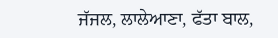ਜੱਜਲ, ਲਾਲੇਆਣਾ, ਫੱਤਾ ਬਾਲ,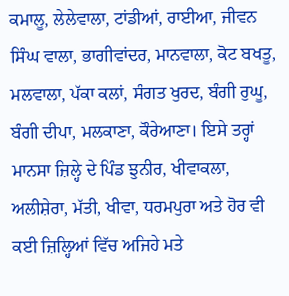ਕਮਾਲੂ, ਲੇਲੇਵਾਲਾ, ਟਾਂਡੀਆਂ, ਰਾਈਆ, ਜੀਵਨ ਸਿੰਘ ਵਾਲਾ, ਭਾਗੀਵਾਂਦਰ, ਮਾਨਵਾਲਾ, ਕੋਟ ਬਖਤੂ, ਮਲਵਾਲਾ, ਪੱਕਾ ਕਲਾਂ, ਸੰਗਤ ਖੁਰਦ, ਬੰਗੀ ਰੁਘੂ, ਬੰਗੀ ਦੀਪਾ, ਮਲਕਾਣਾ, ਕੌਰੇਆਣਾ। ਇਸੇ ਤਰ੍ਹਾਂ ਮਾਨਸਾ ਜ਼ਿਲ੍ਹੇ ਦੇ ਪਿੰਡ ਝੁਨੀਰ, ਖੀਵਾਕਲਾ, ਅਲੀਸ਼ੇਰਾ, ਮੱਤੀ, ਖੀਵਾ, ਧਰਮਪੁਰਾ ਅਤੇ ਹੋਰ ਵੀ ਕਈ ਜ਼ਿਲ੍ਹਿਆਂ ਵਿੱਚ ਅਜਿਹੇ ਮਤੇ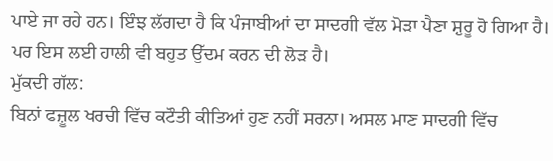ਪਾਏ ਜਾ ਰਹੇ ਹਨ। ਇੰਝ ਲੱਗਦਾ ਹੈ ਕਿ ਪੰਜਾਬੀਆਂ ਦਾ ਸਾਦਗੀ ਵੱਲ ਮੋੜਾ ਪੈਣਾ ਸ਼ੁਰੂ ਹੋ ਗਿਆ ਹੈ। ਪਰ ਇਸ ਲਈ ਹਾਲੀ ਵੀ ਬਹੁਤ ਉੱਦਮ ਕਰਨ ਦੀ ਲੋੜ ਹੈ।
ਮੁੱਕਦੀ ਗੱਲ:
ਬਿਨਾਂ ਫਜ਼ੂਲ ਖਰਚੀ ਵਿੱਚ ਕਟੌਤੀ ਕੀਤਿਆਂ ਹੁਣ ਨਹੀਂ ਸਰਨਾ। ਅਸਲ ਮਾਣ ਸਾਦਗੀ ਵਿੱਚ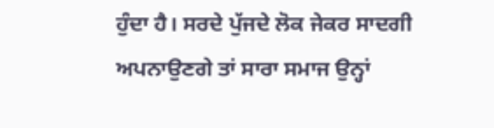ਹੁੰਦਾ ਹੈ। ਸਰਦੇ ਪੁੱਜਦੇ ਲੋਕ ਜੇਕਰ ਸਾਦਗੀ ਅਪਨਾਉਣਗੇ ਤਾਂ ਸਾਰਾ ਸਮਾਜ ਉਨ੍ਹਾਂ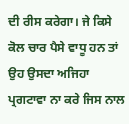ਦੀ ਰੀਸ ਕਰੇਗਾ। ਜੇ ਕਿਸੇ ਕੋਲ ਚਾਰ ਪੈਸੇ ਵਾਧੂ ਹਨ ਤਾਂ ਉਹ ਉਸਦਾ ਅਜਿਹਾ ਪ੍ਰਗਟਾਵਾ ਨਾ ਕਰੇ ਜਿਸ ਨਾਲ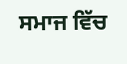ਸਮਾਜ ਵਿੱਚ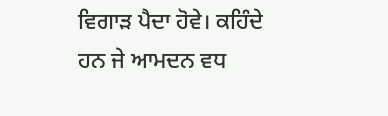ਵਿਗਾੜ ਪੈਦਾ ਹੋਵੇ। ਕਹਿੰਦੇ ਹਨ ਜੇ ਆਮਦਨ ਵਧ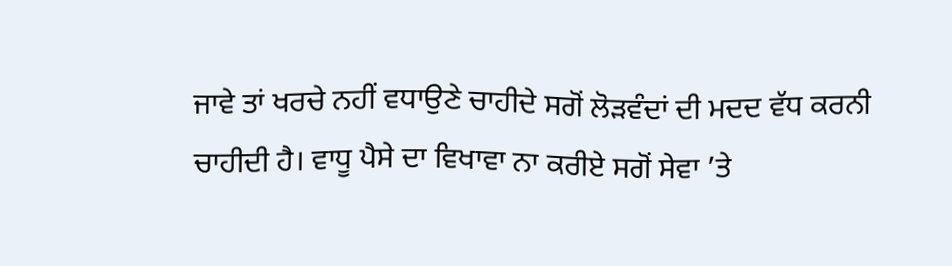ਜਾਵੇ ਤਾਂ ਖਰਚੇ ਨਹੀਂ ਵਧਾਉਣੇ ਚਾਹੀਦੇ ਸਗੋਂ ਲੋੜਵੰਦਾਂ ਦੀ ਮਦਦ ਵੱਧ ਕਰਨੀ ਚਾਹੀਦੀ ਹੈ। ਵਾਧੂ ਪੈਸੇ ਦਾ ਵਿਖਾਵਾ ਨਾ ਕਰੀਏ ਸਗੋਂ ਸੇਵਾ ’ਤੇ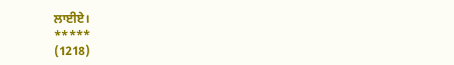ਲਾਈਏ।
*****
(1218)